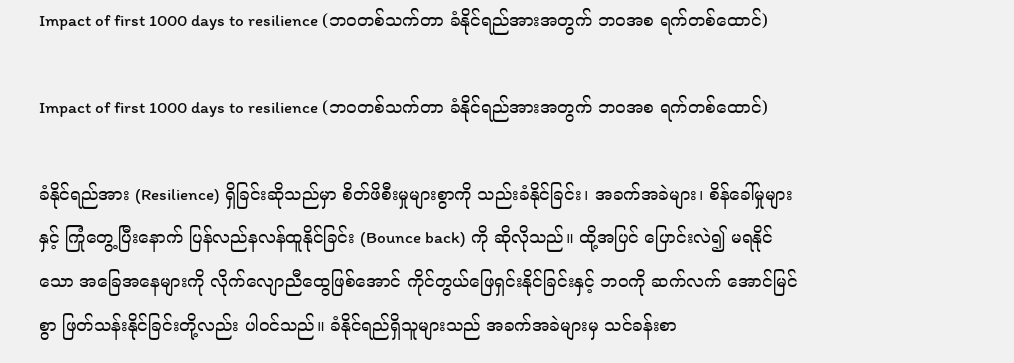Impact of first 1000 days to resilience (ဘဝတစ်သက်တာ ခံနိုင်ရည်အားအတွက် ဘဝအစ ရက်တစ်ထောင်)

Impact of first 1000 days to resilience (ဘဝတစ်သက်တာ ခံနိုင်ရည်အားအတွက် ဘဝအစ ရက်တစ်ထောင်)

ခံနိုင်ရည်အား (Resilience) ရှိခြင်းဆိုသည်မှာ စိတ်ဖိစီးမှုများစွာကို သည်းခံနိုင်ခြင်း၊ အခက်အခဲများ၊ စိန်ခေါ်မှုများနှင့် ကြုံတွေ့ပြီးနောက် ပြန်လည်နလန်ထူနိုင်ခြင်း (Bounce back) ကို ဆိုလိုသည်။ ထို့အပြင် ပြောင်းလဲ၍ မရနိုင်သော အခြေအနေများကို လိုက်လျောညီထွေဖြစ်အောင် ကိုင်တွယ်ဖြေရှင်းနိုင်ခြင်းနှင့် ဘဝကို ဆက်လက် အောင်မြင်စွာ ဖြတ်သန်းနိုင်ခြင်းတို့လည်း ပါဝင်သည်။ ခံနိုင်ရည်ရှိသူများသည် အခက်အခဲများမှ သင်ခန်းစာ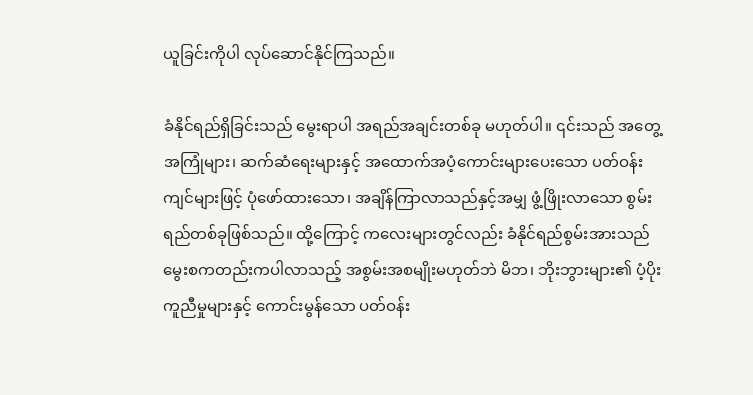ယူခြင်းကိုပါ လုပ်ဆောင်နိုင်ကြသည်။

ခံနိုင်ရည်ရှိခြင်းသည် မွေးရာပါ အရည်အချင်းတစ်ခု မဟုတ်ပါ။ ၎င်းသည် အတွေ့အကြုံများ၊ ဆက်ဆံရေးများနှင့် အထောက်အပံ့ကောင်းများပေးသော ပတ်ဝန်းကျင်များဖြင့် ပုံဖော်ထားသော၊ အချိန်ကြာလာသည်နှင့်အမျှ ဖွံ့ဖြိုးလာသော စွမ်းရည်တစ်ခုဖြစ်သည်။ ထို့ကြောင့် ကလေးများတွင်လည်း ခံနိုင်ရည်စွမ်းအားသည် မွေးစကတည်းကပါလာသည့် အစွမ်းအစမျိုးမဟုတ်ဘဲ မိဘ၊ ဘိုးဘွားများ၏ ပံ့ပိုးကူညီမှုများနှင့် ကောင်းမွန်သော ပတ်ဝန်း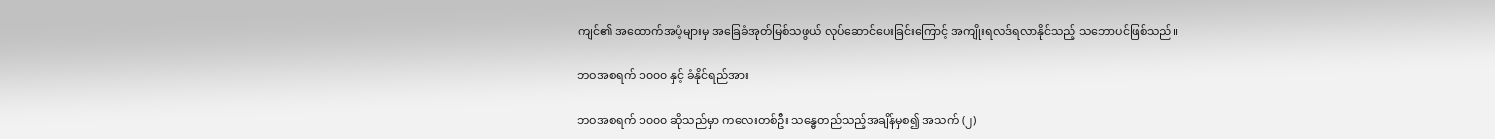ကျင်၏ အထောက်အပံ့များမှ အခြေခံအုတ်မြစ်သဖွယ် လုပ်ဆောင်ပေးခြင်းကြောင့် အကျိုးရလဒ်ရလာနိုင်သည့် သဘောပင်ဖြစ်သည်။

ဘဝအစရက် ၁၀၀၀ နှင့် ခံနိုင်ရည်အား

ဘဝအစရက် ၁၀၀၀ ဆိုသည်မှာ ကလေးတစ်ဦး သန္ဓေတည်သည့်အချိန်မှစ၍ အသက် (၂)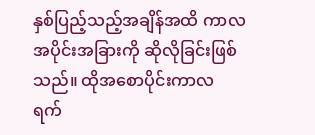နှစ်ပြည့်သည့်အချိန်အထိ ကာလအပိုင်းအခြားကို ဆိုလိုခြင်းဖြစ်သည်။ ထိုအစောပိုင်းကာလ ရက်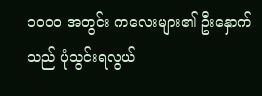၁၀၀၀ အတွင်း ကလေးများ၏ ဦးနှောက်သည် ပုံသွင်းရလွယ်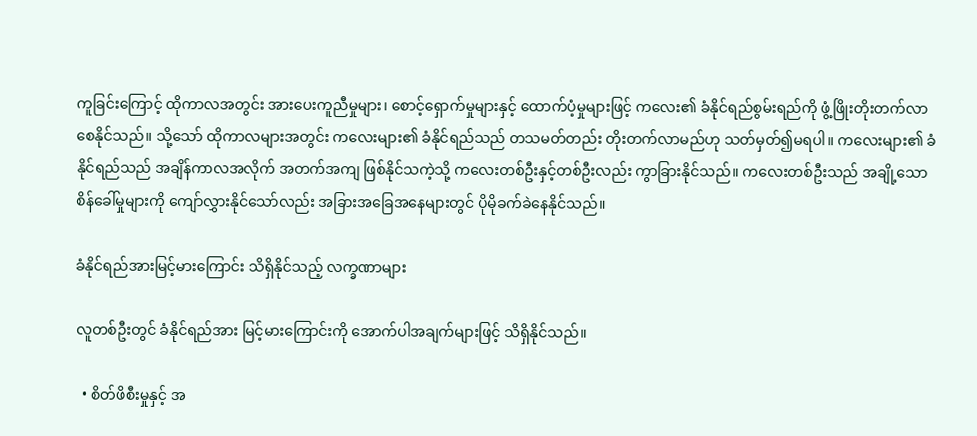ကူခြင်းကြောင့် ထိုကာလအတွင်း အားပေးကူညီမှုများ၊ စောင့်ရှောက်မှုများနှင့် ထောက်ပံ့မှုများဖြင့် ကလေး၏ ခံနိုင်ရည်စွမ်းရည်ကို ဖွံ့ဖြိုးတိုးတက်လာစေနိုင်သည်။ သို့သော် ထိုကာလများအတွင်း ကလေးများ၏ ခံနိုင်ရည်သည် တသမတ်တည်း တိုးတက်လာမည်ဟု သတ်မှတ်၍မရပါ။ ကလေးများ၏ ခံနိုင်ရည်သည် အချိန်ကာလအလိုက် အတက်အကျ ဖြစ်နိုင်သကဲ့သို့ ကလေးတစ်ဦးနှင့်တစ်ဦးလည်း ကွာခြားနိုင်သည်။ ကလေးတစ်ဦးသည် အချို့သော စိန်ခေါ်မှုများကို ကျော်လွှားနိုင်သော်လည်း အခြားအခြေအနေများတွင် ပိုမိုခက်ခဲနေနိုင်သည်။

ခံနိုင်ရည်အားမြင့်မားကြောင်း သိရှိနိုင်သည့် လက္ခဏာများ

လူတစ်ဦးတွင် ခံနိုင်ရည်အား မြင့်မားကြောင်းကို အောက်ပါအချက်များဖြင့် သိရှိနိုင်သည်။

  • စိတ်ဖိစီးမှုနှင့် အ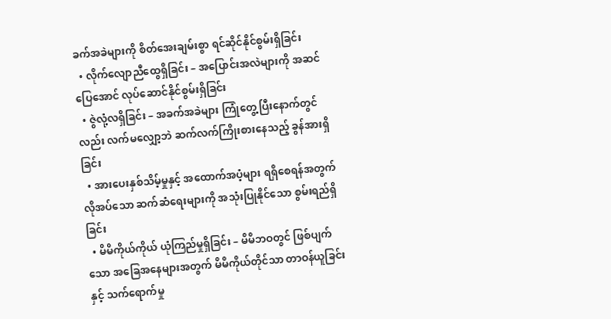ခက်အခဲများကို စိတ်အေးချမ်းစွာ ရင်ဆိုင်နိုင်စွမ်းရှိခြင်း
  • လိုက်လျောညီထွေရှိခြင်း – အပြောင်းအလဲများကို အဆင်ပြေအောင် လုပ်ဆောင်နိုင်စွမ်းရှိခြင်း
  • ဇွဲလုံ့လရှိခြင်း – အခက်အခဲများ ကြုံတွေ့ပြီးနောက်တွင်လည်း လက်မလျှော့ဘဲ ဆက်လက်ကြိုးစားနေသည့် ခွန်အားရှိခြင်း
  • အားပေးနှစ်သိမ့်မှုနှင့် အထောက်အပံ့များ ရရှိစေရန်အတွက် လိုအပ်သော ဆက်ဆံရေးများကို အသုံးပြုနိုင်သော စွမ်းရည်ရှိခြင်း
  • မိမိကိုယ်ကိုယ် ယုံကြည်မှုရှိခြင်း – မိမိဘဝတွင် ဖြစ်ပျက်သော အခြေအနေများအတွက် မိမိကိုယ်တိုင်သာ တာဝန်ယူခြင်းနှင့် သက်ရောက်မှု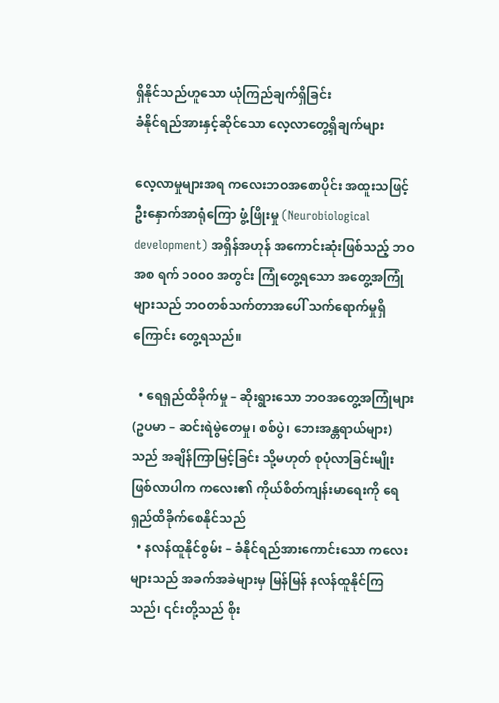ရှိနိုင်သည်ဟူသော ယုံကြည်ချက်ရှိခြင်း
ခံနိုင်ရည်အားနှင့်ဆိုင်သော လေ့လာတွေ့ရှိချက်များ

လေ့လာမှုများအရ ကလေးဘဝအစောပိုင်း အထူးသဖြင့် ဦးနှောက်အာရုံကြော ဖွံ့ဖြိုးမှု (Neurobiological development) အရှိန်အဟုန် အကောင်းဆုံးဖြစ်သည့် ဘဝအစ ရက် ၁၀၀၀ အတွင်း ကြုံတွေ့ရသော အတွေ့အကြုံများသည် ဘဝတစ်သက်တာအပေါ် သက်ရောက်မှုရှိကြောင်း တွေ့ရသည်။

  • ရေရှည်ထိခိုက်မှု – ဆိုးရွားသော ဘဝအတွေ့အကြုံများ (ဥပမာ – ဆင်းရဲမွဲတေမှု၊ စစ်ပွဲ၊ ဘေးအန္တရာယ်များ) သည် အချိန်ကြာမြင့်ခြင်း သို့မဟုတ် စုပုံလာခြင်းမျိုး ဖြစ်လာပါက ကလေး၏ ကိုယ်စိတ်ကျန်းမာရေးကို ရေရှည်ထိခိုက်စေနိုင်သည်
  • နလန်ထူနိုင်စွမ်း – ခံနိုင်ရည်အားကောင်းသော ကလေးများသည် အခက်အခဲများမှ မြန်မြန် နလန်ထူနိုင်ကြသည်၊ ၎င်းတို့သည် စိုး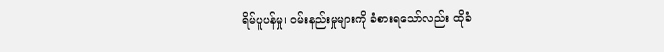ရိမ်ပူပန်မှု၊ ဝမ်းနည်းမှုများကို ခံစားရသော်လည်း ထိုခံ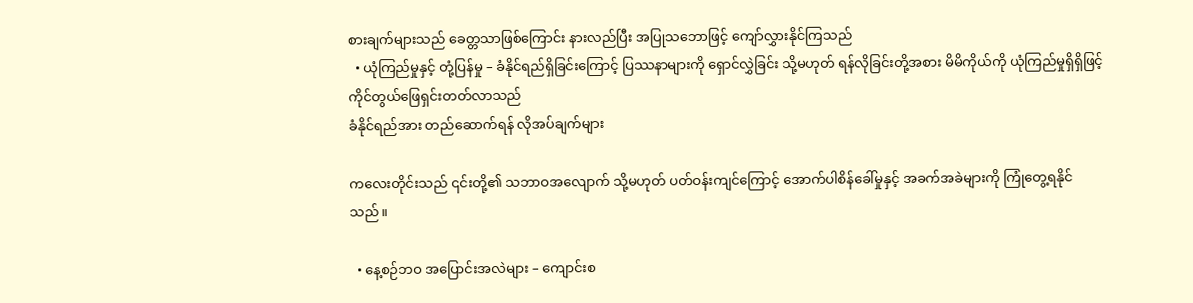စားချက်များသည် ခေတ္တသာဖြစ်ကြောင်း နားလည်ပြီး အပြုသဘောဖြင့် ကျော်လွှားနိုင်ကြသည်
  • ယုံကြည်မှုနှင့် တုံ့ပြန်မှု – ခံနိုင်ရည်ရှိခြင်းကြောင့် ပြဿနာများကို ရှောင်လွှဲခြင်း သို့မဟုတ် ရန်လိုခြင်းတို့အစား မိမိကိုယ်ကို ယုံကြည်မှုရှိရှိဖြင့် ကိုင်တွယ်ဖြေရှင်းတတ်လာသည်
ခံနိုင်ရည်အား တည်ဆောက်ရန် လိုအပ်ချက်များ

ကလေးတိုင်းသည် ၎င်းတို့၏ သဘာဝအလျောက် သို့မဟုတ် ပတ်ဝန်းကျင်ကြောင့် အောက်ပါစိန်ခေါ်မှုနှင့် အခက်အခဲများကို ကြုံတွေ့ရနိုင်သည်။

  • နေ့စဉ်ဘဝ အပြောင်းအလဲများ – ကျောင်းစ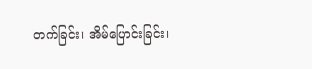တက်ခြင်း၊ အိမ်ပြောင်းခြင်း၊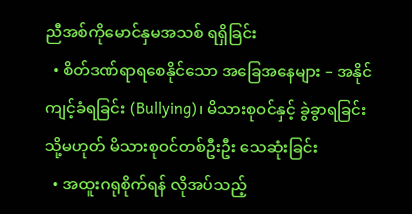ညီအစ်ကိုမောင်နှမအသစ် ရရှိခြင်း
  • စိတ်ဒဏ်ရာရစေနိုင်သော အခြေအနေများ – အနိုင်ကျင့်ခံရခြင်း (Bullying)၊ မိသားစုဝင်နှင့် ခွဲခွာရခြင်း သို့မဟုတ် မိသားစုဝင်တစ်ဦးဦး သေဆုံးခြင်း
  • အထူးဂရုစိုက်ရန် လိုအပ်သည့်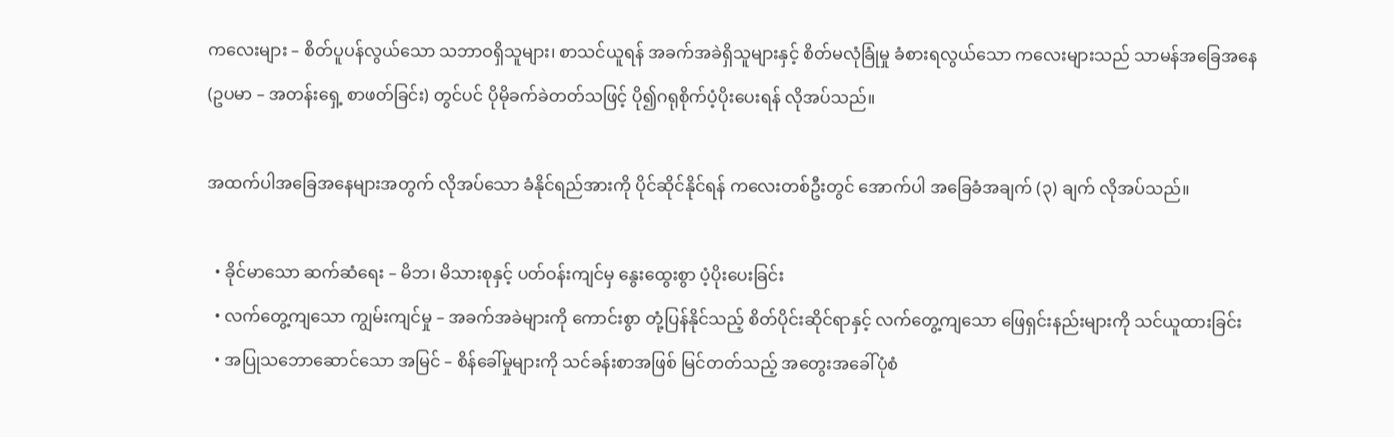ကလေးများ – စိတ်ပူပန်လွယ်သော သဘာဝရှိသူများ၊ စာသင်ယူရန် အခက်အခဲရှိသူများနှင့် စိတ်မလုံခြုံမှု ခံစားရလွယ်သော ကလေးများသည် သာမန်အခြေအနေ (ဥပမာ – အတန်းရှေ့ စာဖတ်ခြင်း) တွင်ပင် ပိုမိုခက်ခဲတတ်သဖြင့် ပို၍ဂရုစိုက်ပံ့ပိုးပေးရန် လိုအပ်သည်။

အထက်ပါအခြေအနေများအတွက် လိုအပ်သော ခံနိုင်ရည်အားကို ပိုင်ဆိုင်နိုင်ရန် ကလေးတစ်ဦးတွင် အောက်ပါ အခြေခံအချက် (၃) ချက် လိုအပ်သည်။

  • ခိုင်မာသော ဆက်ဆံရေး – မိဘ၊ မိသားစုနှင့် ပတ်ဝန်းကျင်မှ နွေးထွေးစွာ ပံ့ပိုးပေးခြင်း
  • လက်တွေ့ကျသော ကျွမ်းကျင်မှု – အခက်အခဲများကို ကောင်းစွာ တုံ့ပြန်နိုင်သည့် စိတ်ပိုင်းဆိုင်ရာနှင့် လက်တွေ့ကျသော ဖြေရှင်းနည်းများကို သင်ယူထားခြင်း
  • အပြုသဘောဆောင်သော အမြင် – စိန်ခေါ်မှုများကို သင်ခန်းစာအဖြစ် မြင်တတ်သည့် အတွေးအခေါ်ပုံစံ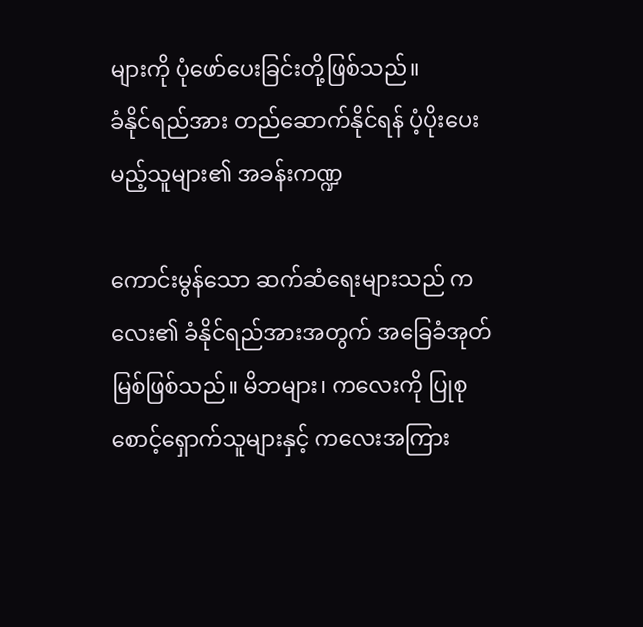များကို ပုံဖော်ပေးခြင်းတို့ဖြစ်သည်။
ခံနိုင်ရည်အား တည်ဆောက်နိုင်ရန် ပံ့ပိုးပေးမည့်သူများ၏ အခန်းကဏ္ဍ

ကောင်းမွန်သော ဆက်ဆံရေးများသည် ကလေး၏ ခံနိုင်ရည်အားအတွက် အခြေခံအုတ်မြစ်ဖြစ်သည်။ မိဘများ၊ ကလေးကို ပြုစုစောင့်ရှောက်သူများနှင့် ကလေးအကြား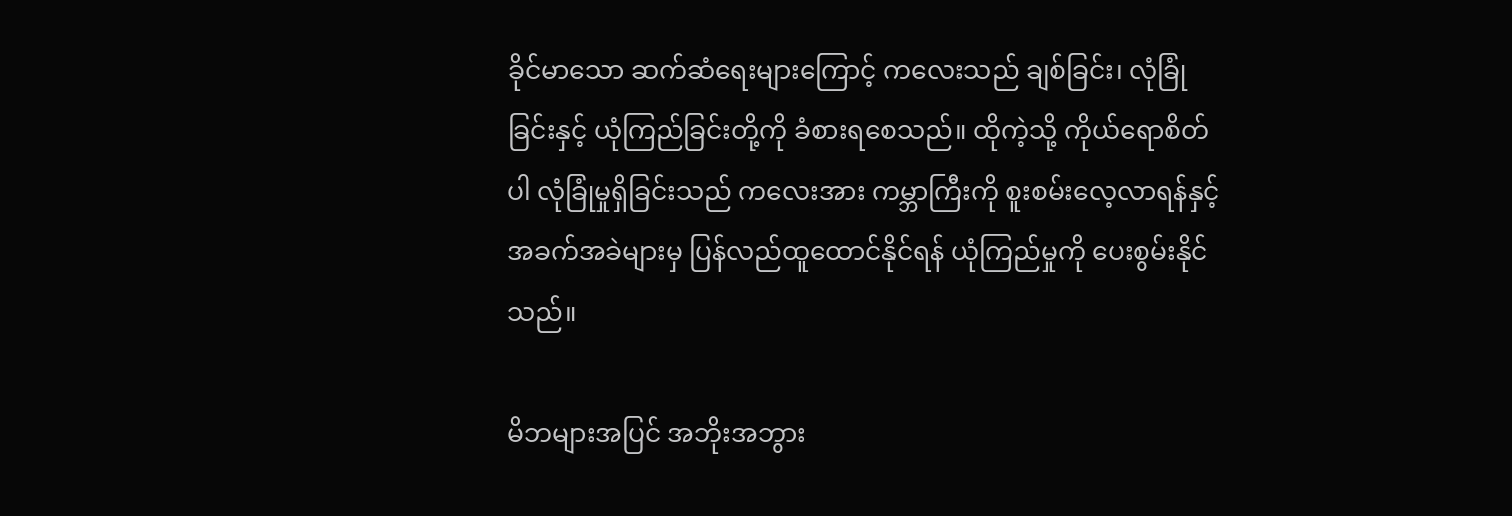ခိုင်မာသော ဆက်ဆံရေးများကြောင့် ကလေးသည် ချစ်ခြင်း၊ လုံခြုံခြင်းနှင့် ယုံကြည်ခြင်းတို့ကို ခံစားရစေသည်။ ထိုကဲ့သို့ ကိုယ်ရောစိတ်ပါ လုံခြုံမှုရှိခြင်းသည် ကလေးအား ကမ္ဘာကြီးကို စူးစမ်းလေ့လာရန်နှင့် အခက်အခဲများမှ ပြန်လည်ထူထောင်နိုင်ရန် ယုံကြည်မှုကို ပေးစွမ်းနိုင်သည်။

မိဘများအပြင် အဘိုးအဘွား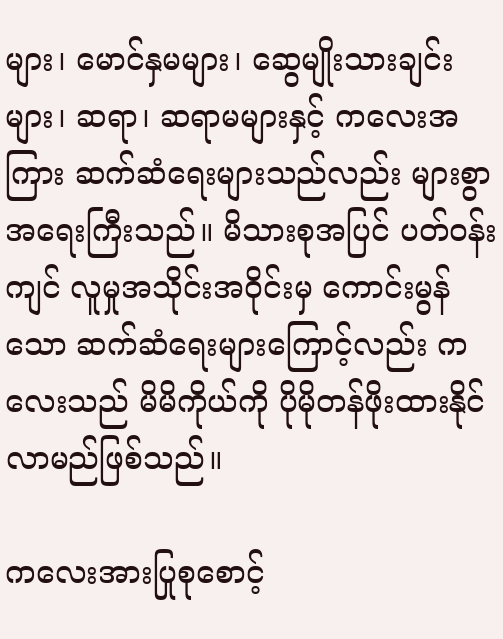များ၊ မောင်နှမများ၊ ဆွေမျိုးသားချင်းများ၊ ဆရာ၊ ဆရာမများနှင့် ကလေးအကြား ဆက်ဆံရေးများသည်လည်း များစွာအရေးကြီးသည်။ မိသားစုအပြင် ပတ်ဝန်းကျင် လူမှုအသိုင်းအဝိုင်းမှ ကောင်းမွန်သော ဆက်ဆံရေးများကြောင့်လည်း ကလေးသည် မိမိကိုယ်ကို ပိုမိုတန်ဖိုးထားနိုင်လာမည်ဖြစ်သည်။

ကလေးအားပြုစုစောင့်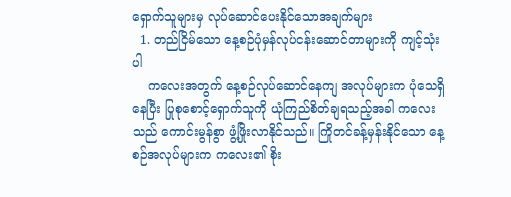ရှောက်သူများမှ လုပ်ဆောင်ပေးနိုင်သောအချက်များ
  1. တည်ငြိမ်သော နေ့စဉ်ပုံမှန်လုပ်ငန်းဆောင်တာများကို ကျင့်သုံးပါ
    ကလေးအတွက် နေ့စဉ်လုပ်ဆောင်နေကျ အလုပ်များက ပုံသေရှိနေပြီး ပြုစုစောင့်ရှောက်သူကို ယုံကြည်စိတ်ချရသည့်အခါ ကလေးသည် ကောင်းမွန်စွာ ဖွံ့ဖြိုးလာနိုင်သည်။ ကြိုတင်ခန့်မှန်းနိုင်သော နေ့စဉ်အလုပ်များက ကလေး၏ စိုး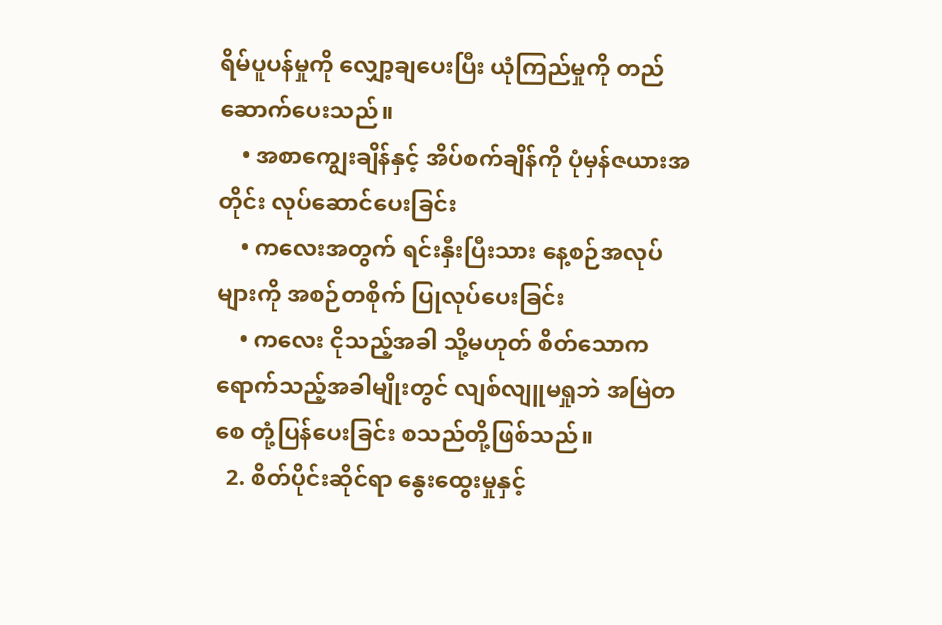ရိမ်ပူပန်မှုကို လျှော့ချပေးပြီး ယုံကြည်မှုကို တည်ဆောက်ပေးသည်။
    • အစာကျွေးချိန်နှင့် အိပ်စက်ချိန်ကို ပုံမှန်ဇယားအတိုင်း လုပ်ဆောင်ပေးခြင်း
    • ကလေးအတွက် ရင်းနှီးပြီးသား နေ့စဉ်အလုပ်များကို အစဉ်တစိုက် ပြုလုပ်ပေးခြင်း
    • ကလေး ငိုသည့်အခါ သို့မဟုတ် စိတ်သောကရောက်သည့်အခါမျိုးတွင် လျစ်လျူမရှုဘဲ အမြဲတစေ တုံ့ပြန်ပေးခြင်း စသည်တို့ဖြစ်သည်။
  2. စိတ်ပိုင်းဆိုင်ရာ နွေးထွေးမှုနှင့်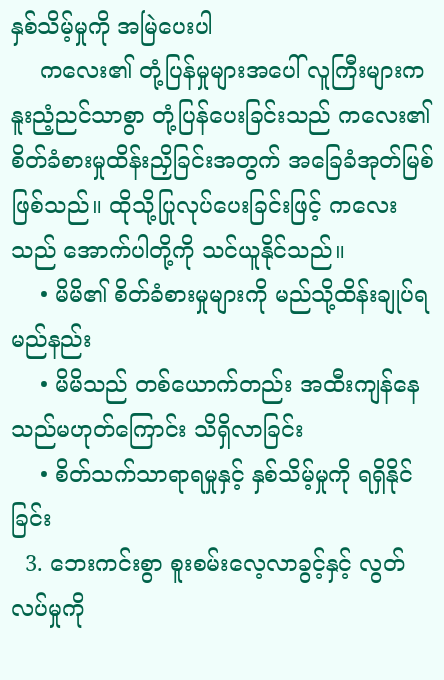နှစ်သိမ့်မှုကို အမြဲပေးပါ
    ကလေး၏ တုံ့ပြန်မှုများအပေါ် လူကြီးများက နူးညံ့ညင်သာစွာ တုံ့ပြန်ပေးခြင်းသည် ကလေး၏ စိတ်ခံစားမှုထိန်းညှိခြင်းအတွက် အခြေခံအုတ်မြစ်ဖြစ်သည်။ ထိုသို့ပြုလုပ်ပေးခြင်းဖြင့် ကလေးသည် အောက်ပါတို့ကို သင်ယူနိုင်သည်။
    • မိမိ၏ စိတ်ခံစားမှုများကို မည်သို့ထိန်းချုပ်ရမည်နည်း
    • မိမိသည် တစ်ယောက်တည်း အထီးကျန်နေသည်မဟုတ်ကြောင်း သိရှိလာခြင်း
    • စိတ်သက်သာရာရမှုနှင့် နှစ်သိမ့်မှုကို ရရှိနိုင်ခြင်း
  3. ဘေးကင်းစွာ စူးစမ်းလေ့လာခွင့်နှင့် လွတ်လပ်မှုကို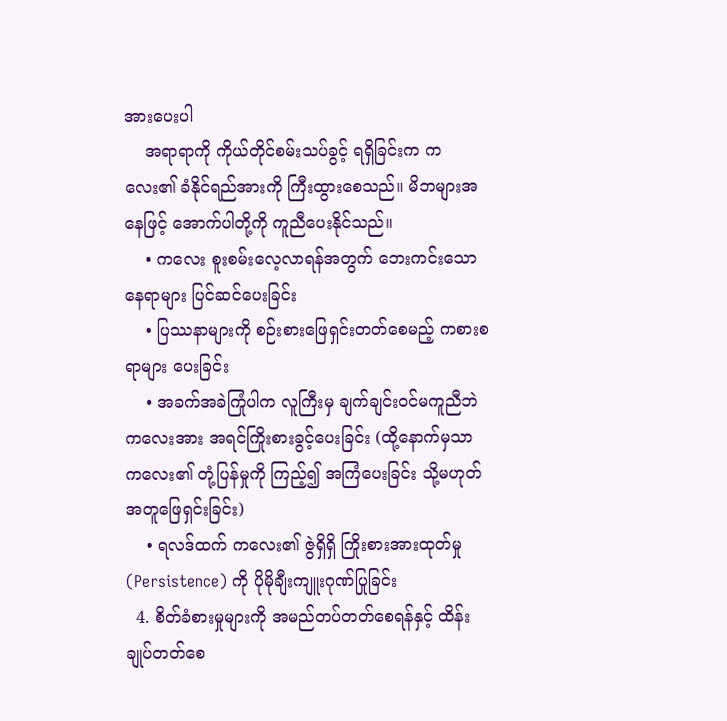အားပေးပါ
    အရာရာကို ကိုယ်တိုင်စမ်းသပ်ခွင့် ရရှိခြင်းက ကလေး၏ ခံနိုင်ရည်အားကို ကြီးထွားစေသည်။ မိဘများအနေဖြင့် အောက်ပါတို့ကို ကူညီပေးနိုင်သည်။
    • ကလေး စူးစမ်းလေ့လာရန်အတွက် ဘေးကင်းသောနေရာများ ပြင်ဆင်ပေးခြင်း
    • ပြဿနာများကို စဉ်းစားဖြေရှင်းတတ်စေမည့် ကစားစရာများ ပေးခြင်း
    • အခက်အခဲကြုံပါက လူကြီးမှ ချက်ချင်းဝင်မကူညီဘဲ ကလေးအား အရင်ကြိုးစားခွင့်ပေးခြင်း (ထို့နောက်မှသာ ကလေး၏ တုံ့ပြန်မှုကို ကြည့်၍ အကြံပေးခြင်း သို့မဟုတ် အတူဖြေရှင်းခြင်း)
    • ရလဒ်ထက် ကလေး၏ ဇွဲရှိရှိ ကြိုးစားအားထုတ်မှု (Persistence) ကို ပိုမိုချီးကျူးဂုဏ်ပြုခြင်း
  4. စိတ်ခံစားမှုများကို အမည်တပ်တတ်စေရန်နှင့် ထိန်းချုပ်တတ်စေ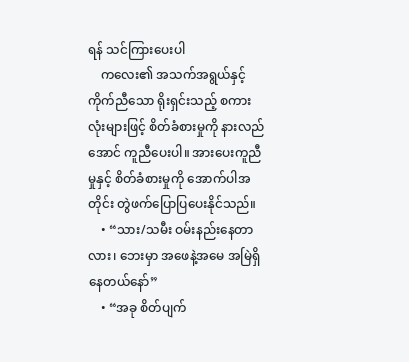ရန် သင်ကြားပေးပါ
    ကလေး၏ အသက်အရွယ်နှင့် ကိုက်ညီသော ရိုးရှင်းသည့် စကားလုံးများဖြင့် စိတ်ခံစားမှုကို နားလည်အောင် ကူညီပေးပါ။ အားပေးကူညီမှုနှင့် စိတ်ခံစားမှုကို အောက်ပါအတိုင်း တွဲဖက်ပြောပြပေးနိုင်သည်။
    • “သား/သမီး ဝမ်းနည်းနေတာလား၊ ဘေးမှာ အဖေနဲ့အမေ အမြဲရှိနေတယ်နော်”
    • “အခု စိတ်ပျက်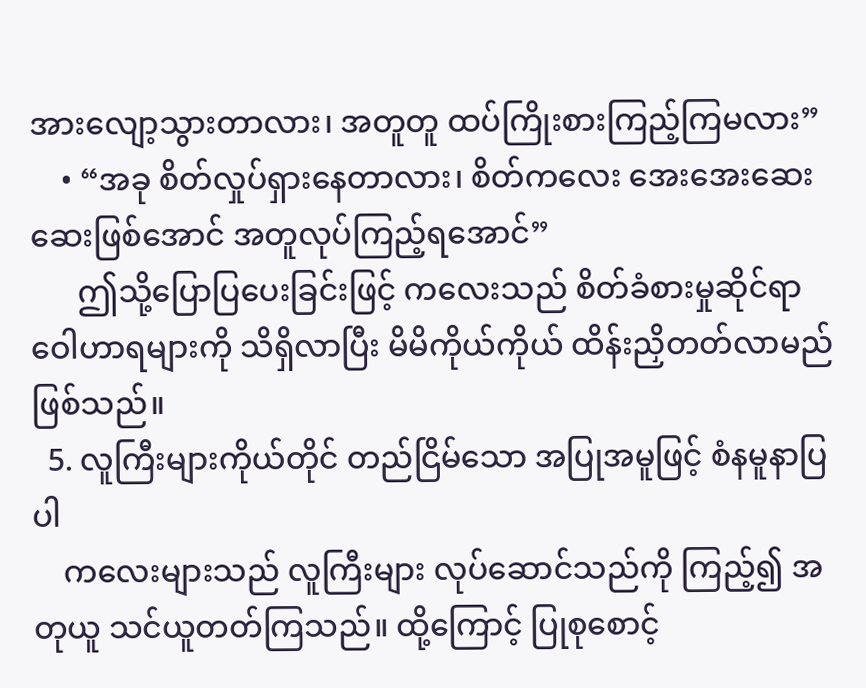အားလျော့သွားတာလား၊ အတူတူ ထပ်ကြိုးစားကြည့်ကြမလား”
    • “အခု စိတ်လှုပ်ရှားနေတာလား၊ စိတ်ကလေး အေးအေးဆေးဆေးဖြစ်အောင် အတူလုပ်ကြည့်ရအောင်”
      ဤသို့ပြောပြပေးခြင်းဖြင့် ကလေးသည် စိတ်ခံစားမှုဆိုင်ရာ ဝေါဟာရများကို သိရှိလာပြီး မိမိကိုယ်ကိုယ် ထိန်းညှိတတ်လာမည်ဖြစ်သည်။
  5. လူကြီးများကိုယ်တိုင် တည်ငြိမ်သော အပြုအမူဖြင့် စံနမူနာပြပါ
    ကလေးများသည် လူကြီးများ လုပ်ဆောင်သည်ကို ကြည့်၍ အတုယူ သင်ယူတတ်ကြသည်။ ထို့ကြောင့် ပြုစုစောင့်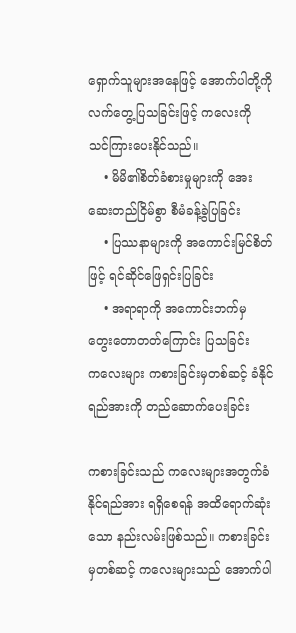ရှောက်သူများအနေဖြင့် အောက်ပါတို့ကို လက်တွေ့ပြသခြင်းဖြင့် ကလေးကို သင်ကြားပေးနိုင်သည်။
    • မိမိ၏စိတ်ခံစားမှုများကို အေးဆေးတည်ငြိမ်စွာ စီမံခန့်ခွဲပြခြင်း
    • ပြဿနာများကို အကောင်းမြင်စိတ်ဖြင့် ရင်ဆိုင်ဖြေရှင်းပြခြင်း
    • အရာရာကို အကောင်းဘက်မှ တွေးတောတတ်ကြောင်း ပြသခြင်း
ကလေးများ ကစားခြင်းမှတစ်ဆင့် ခံနိုင်ရည်အားကို တည်ဆောက်ပေးခြင်း

ကစားခြင်းသည် ကလေးများအတွက်ခံနိုင်ရည်အား ရရှိစေရန် အထိရောက်ဆုံးသော နည်းလမ်းဖြစ်သည်။ ကစားခြင်းမှတစ်ဆင့် ကလေးများသည် အောက်ပါ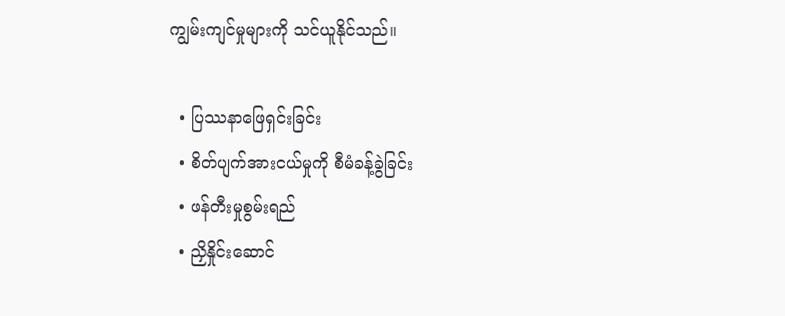ကျွမ်းကျင်မှုများကို သင်ယူနိုင်သည်။

  • ပြဿနာဖြေရှင်းခြင်း
  • စိတ်ပျက်အားငယ်မှုကို စီမံခန့်ခွဲခြင်း
  • ဖန်တီးမှုစွမ်းရည်
  • ညှိနှိုင်းဆောင်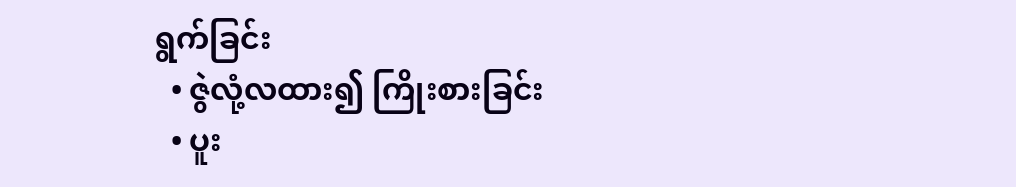ရွက်ခြင်း
  • ဇွဲလုံ့လထား၍ ကြိုးစားခြင်း
  • ပူး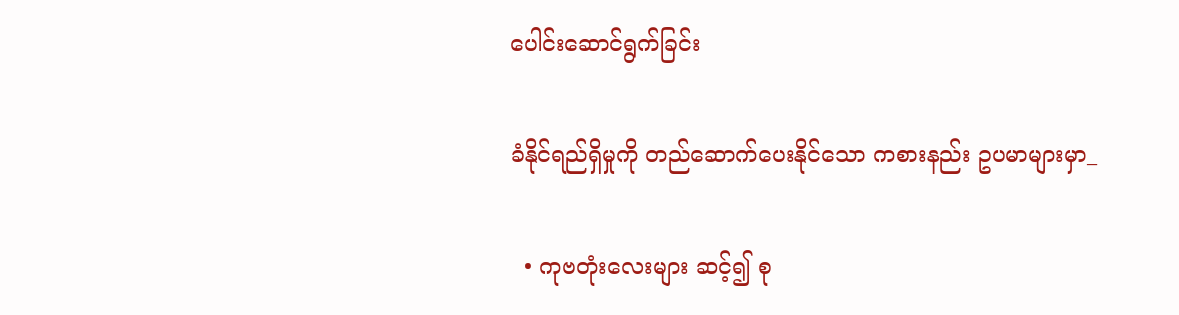ပေါင်းဆောင်ရွက်ခြင်း

ခံနိုင်ရည်ရှိမှုကို တည်ဆောက်ပေးနိုင်သော ကစားနည်း ဥပမာများမှာ_

  • ကုဗတုံးလေးများ ဆင့်၍ စု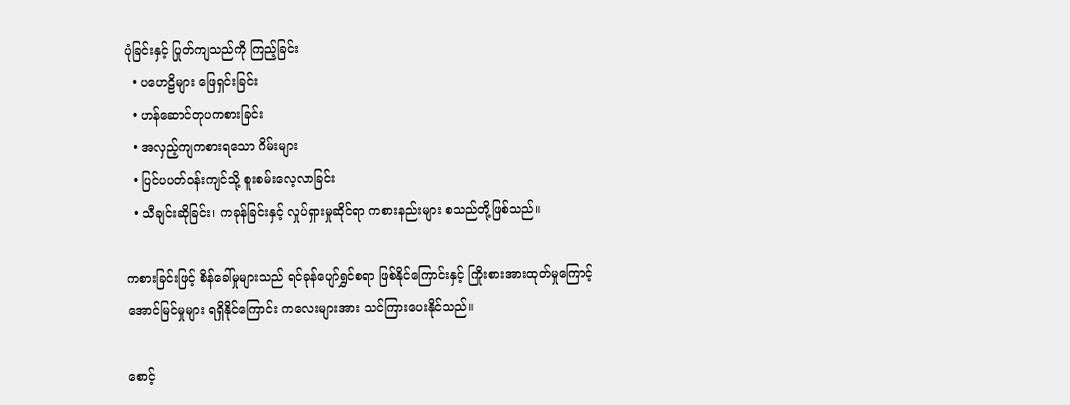ပုံခြင်းနှင့် ပြုတ်ကျသည်ကို ကြည့်ခြင်း
  • ပဟေဠိများ ဖြေရှင်းခြင်း
  • ဟန်ဆောင်တုပကစားခြင်း
  • အလှည့်ကျကစားရသော ဂိမ်းများ
  • ပြင်ပပတ်ဝန်းကျင်သို့ စူးစမ်းလေ့လာခြင်း
  • သီချင်းဆိုခြင်း၊ ကခုန်ခြင်းနှင့် လှုပ်ရှားမှုဆိုင်ရာ ကစားနည်းများ စသည်တို့ဖြစ်သည်။

ကစားခြင်းဖြင့် စိန်ခေါ်မှုများသည် ရင်ခုန်ပျော်ရွှင်စရာ ဖြစ်နိုင်ကြောင်းနှင့် ကြိုးစားအားထုတ်မှုကြောင့် အောင်မြင်မှုများ ရရှိနိုင်ကြောင်း ကလေးများအား သင်ကြားပေးနိုင်သည်။

စောင့်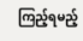ကြည့်ရမည့်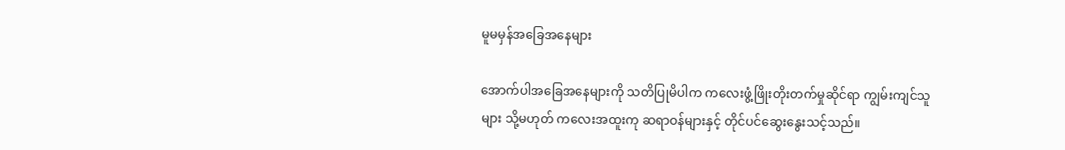မူမမှန်အခြေအနေများ

အောက်ပါအခြေအနေများကို သတိပြုမိပါက ကလေးဖွံ့ဖြိုးတိုးတက်မှုဆိုင်ရာ ကျွမ်းကျင်သူများ သို့မဟုတ် ကလေးအထူးကု ဆရာဝန်များနှင့် တိုင်ပင်ဆွေးနွေးသင့်သည်။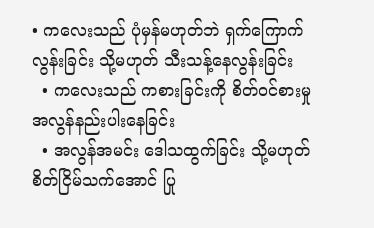• ကလေးသည် ပုံမှန်မဟုတ်ဘဲ ရှက်ကြောက်လွန်းခြင်း သို့မဟုတ် သီးသန့်နေလွန်းခြင်း
  • ကလေးသည် ကစားခြင်းကို စိတ်ဝင်စားမှု အလွန်နည်းပါးနေခြင်း
  • အလွန်အမင်း ဒေါသထွက်ခြင်း သို့မဟုတ် စိတ်ငြိမ်သက်အောင် ပြု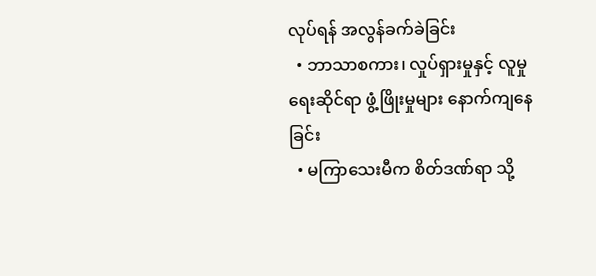လုပ်ရန် အလွန်ခက်ခဲခြင်း
  • ဘာသာစကား၊ လှုပ်ရှားမှုနှင့် လူမှုရေးဆိုင်ရာ ဖွံ့ဖြိုးမှုများ နောက်ကျနေခြင်း
  • မကြာသေးမီက စိတ်ဒဏ်ရာ သို့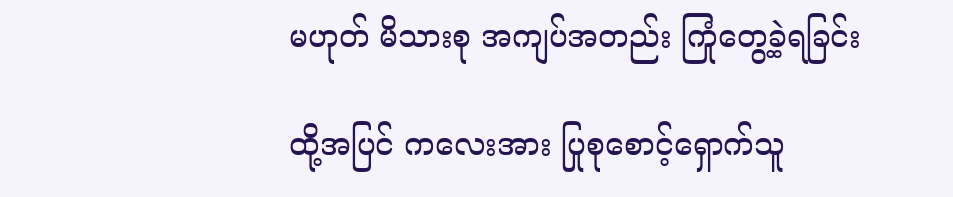မဟုတ် မိသားစု အကျပ်အတည်း ကြုံတွေ့ခဲ့ရခြင်း

ထို့အပြင် ကလေးအား ပြုစုစောင့်ရှောက်သူ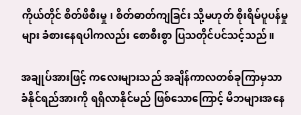ကိုယ်တိုင် စိတ်ဖိစီးမှု၊ စိတ်ဓာတ်ကျခြင်း သို့မဟုတ် စိုးရိမ်ပူပန်မှုများ ခံစားနေရပါကလည်း စောစီးစွာ ပြသတိုင်ပင်သင့်သည်။

အချုပ်အားဖြင့် ကလေးများသည် အချိန်ကာလတစ်ခုကြာမှသာ ခံနိုင်ရည်အားကို ရရှိလာနိုင်မည် ဖြစ်သောကြောင့် မိဘများအနေ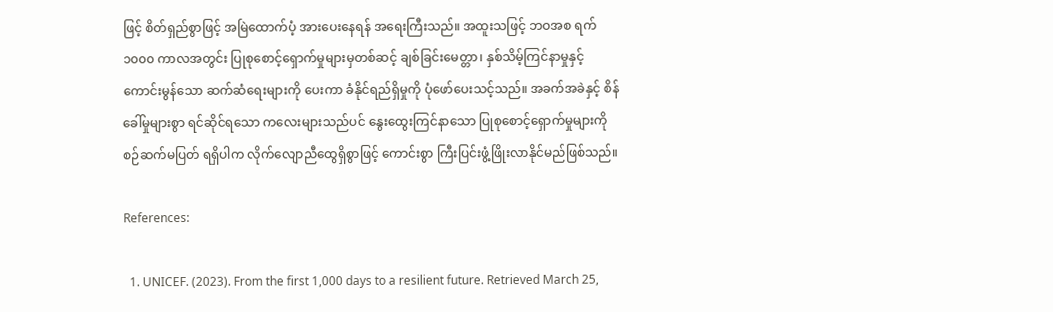ဖြင့် စိတ်ရှည်စွာဖြင့် အမြဲထောက်ပံ့ အားပေးနေရန် အရေးကြီးသည်။ အထူးသဖြင့် ဘဝအစ ရက် ၁၀၀၀ ကာလအတွင်း ပြုစုစောင့်ရှောက်မှုများမှတစ်ဆင့် ချစ်ခြင်းမေတ္တာ၊ နှစ်သိမ့်ကြင်နာမှုနှင့် ကောင်းမွန်သော ဆက်ဆံရေးများကို ပေးကာ ခံနိုင်ရည်ရှိမှုကို ပုံဖော်ပေးသင့်သည်။ အခက်အခဲနှင့် စိန်ခေါ်မှုများစွာ ရင်ဆိုင်ရသော ကလေးများသည်ပင် နွေးထွေးကြင်နာသော ပြုစုစောင့်ရှောက်မှုများကို စဉ်ဆက်မပြတ် ရရှိပါက လိုက်လျောညီထွေရှိစွာဖြင့် ကောင်းစွာ ကြီးပြင်းဖွံ့ဖြိုးလာနိုင်မည်ဖြစ်သည်။

References:

  1. UNICEF. (2023). From the first 1,000 days to a resilient future. Retrieved March 25,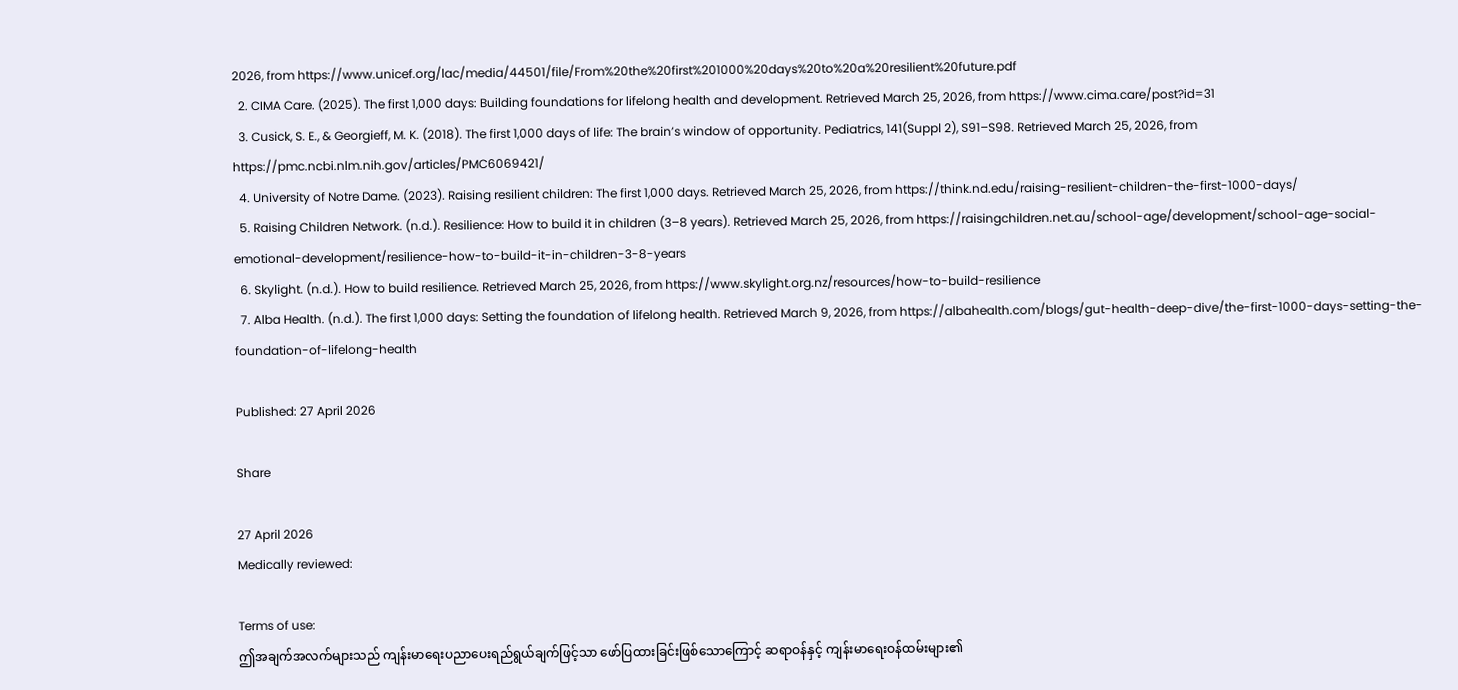2026, from https://www.unicef.org/lac/media/44501/file/From%20the%20first%201000%20days%20to%20a%20resilient%20future.pdf
  2. CIMA Care. (2025). The first 1,000 days: Building foundations for lifelong health and development. Retrieved March 25, 2026, from https://www.cima.care/post?id=31
  3. Cusick, S. E., & Georgieff, M. K. (2018). The first 1,000 days of life: The brain’s window of opportunity. Pediatrics, 141(Suppl 2), S91–S98. Retrieved March 25, 2026, from https://pmc.ncbi.nlm.nih.gov/articles/PMC6069421/
  4. University of Notre Dame. (2023). Raising resilient children: The first 1,000 days. Retrieved March 25, 2026, from https://think.nd.edu/raising-resilient-children-the-first-1000-days/
  5. Raising Children Network. (n.d.). Resilience: How to build it in children (3–8 years). Retrieved March 25, 2026, from https://raisingchildren.net.au/school-age/development/school-age-social-emotional-development/resilience-how-to-build-it-in-children-3-8-years
  6. Skylight. (n.d.). How to build resilience. Retrieved March 25, 2026, from https://www.skylight.org.nz/resources/how-to-build-resilience
  7. Alba Health. (n.d.). The first 1,000 days: Setting the foundation of lifelong health. Retrieved March 9, 2026, from https://albahealth.com/blogs/gut-health-deep-dive/the-first-1000-days-setting-the-foundation-of-lifelong-health

Published: 27 April 2026

Share

27 April 2026
Medically reviewed:

Terms of use:
ဤအချက်အလက်များသည် ကျန်းမာရေးပညာပေးရည်ရွယ်ချက်ဖြင့်သာ ဖော်ပြထားခြင်းဖြစ်သောကြောင့် ဆရာဝန်နှင့် ကျန်းမာရေးဝန်ထမ်းများ၏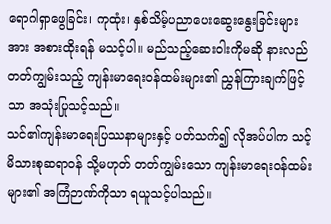ရောဂါရှာဖွေခြင်း၊ ကုထုံး၊ နှစ်သိမ့်ပညာပေးဆွေးနွေးခြင်းများအား အစားထိုးရန် မသင့်ပါ။ မည်သည့်ဆေးဝါးကိုမဆို နားလည်တတ်ကျွမ်းသည့် ကျန်းမာရေးဝန်ထမ်းများ၏ ညွှန်ကြားချက်ဖြင့်သာ အသုံးပြုသင့်သည်။
သင်၏ကျန်းမာရေးပြဿနာများနှင့် ပတ်သက်၍ လိုအပ်ပါက သင့်မိသားစုဆရာဝန် သို့မဟုတ် တတ်ကျွမ်းသော ကျန်းမာရေးဝန်ထမ်းများ၏ အကြံဉာဏ်ကိုသာ ရယူသင့်ပါသည်။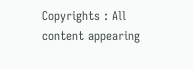Copyrights : All content appearing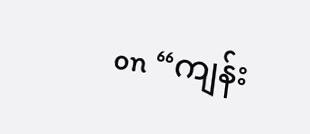on “ကျန်း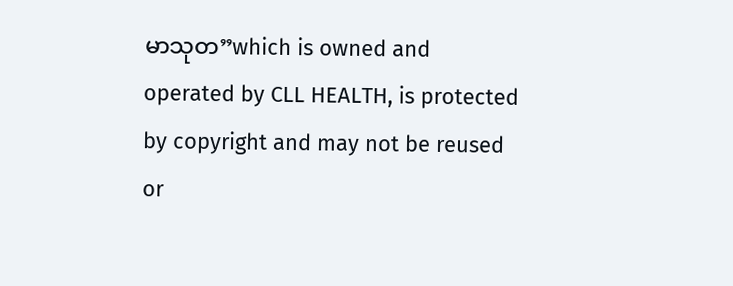မာသုတ”which is owned and operated by CLL HEALTH, is protected by copyright and may not be reused or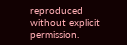reproduced without explicit permission.